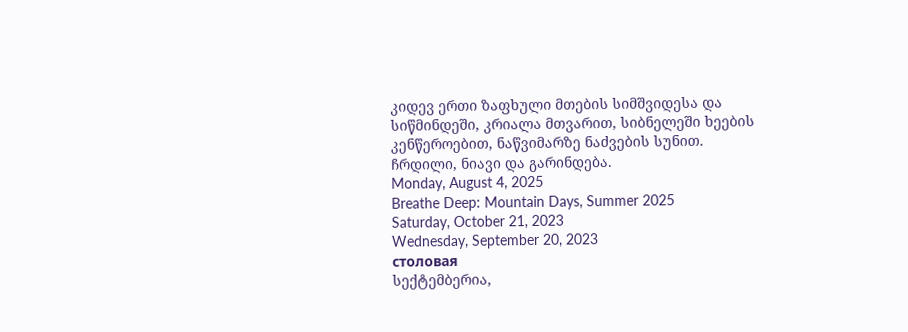კიდევ ერთი ზაფხული მთების სიმშვიდესა და სიწმინდეში, კრიალა მთვარით, სიბნელეში ხეების კენწეროებით, ნაწვიმარზე ნაძვების სუნით. ჩრდილი, ნიავი და გარინდება.
Monday, August 4, 2025
Breathe Deep: Mountain Days, Summer 2025
Saturday, October 21, 2023
Wednesday, September 20, 2023
столовая
სექტემბერია,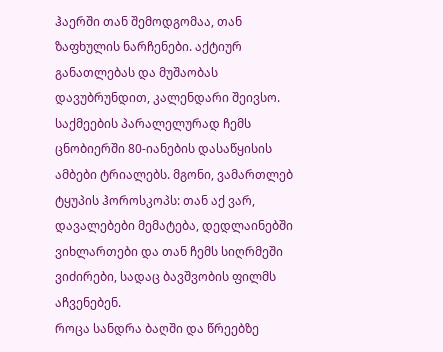ჰაერში თან შემოდგომაა, თან ზაფხულის ნარჩენები. აქტიურ განათლებას და მუშაობას დავუბრუნდით, კალენდარი შეივსო. საქმეების პარალელურად ჩემს ცნობიერში 80-იანების დასაწყისის ამბები ტრიალებს. მგონი, ვამართლებ ტყუპის ჰოროსკოპს: თან აქ ვარ, დავალებები მემატება, დედლაინებში ვიხლართები და თან ჩემს სიღრმეში ვიძირები, სადაც ბავშვობის ფილმს აჩვენებენ.
როცა სანდრა ბაღში და წრეებზე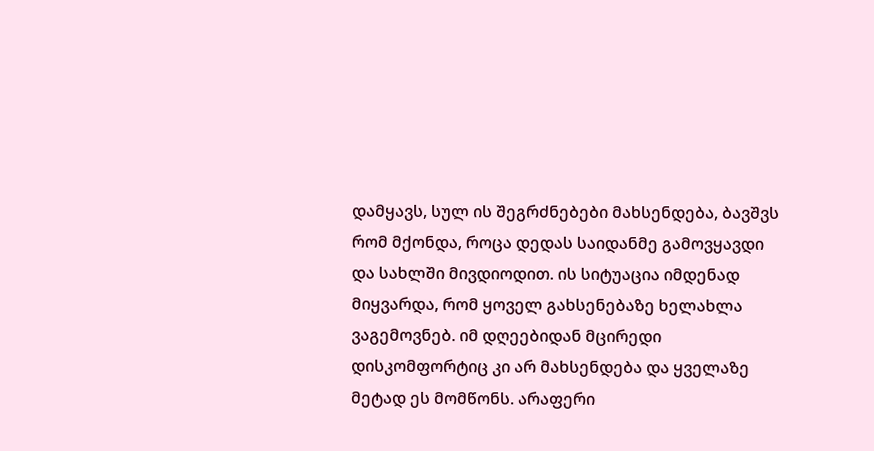დამყავს, სულ ის შეგრძნებები მახსენდება, ბავშვს რომ მქონდა, როცა დედას საიდანმე გამოვყავდი და სახლში მივდიოდით. ის სიტუაცია იმდენად მიყვარდა, რომ ყოველ გახსენებაზე ხელახლა ვაგემოვნებ. იმ დღეებიდან მცირედი დისკომფორტიც კი არ მახსენდება და ყველაზე მეტად ეს მომწონს. არაფერი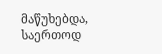მაწუხებდა, საერთოდ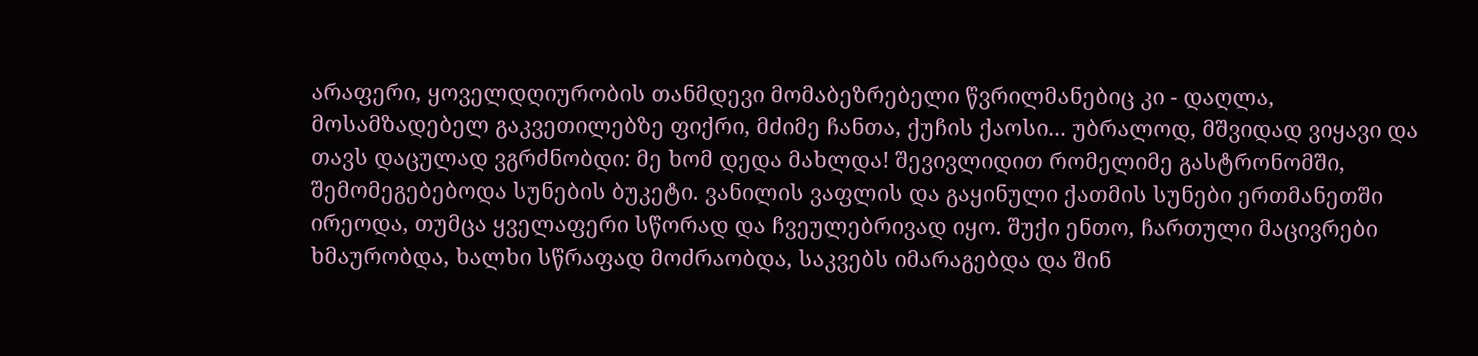არაფერი, ყოველდღიურობის თანმდევი მომაბეზრებელი წვრილმანებიც კი - დაღლა, მოსამზადებელ გაკვეთილებზე ფიქრი, მძიმე ჩანთა, ქუჩის ქაოსი... უბრალოდ, მშვიდად ვიყავი და თავს დაცულად ვგრძნობდი: მე ხომ დედა მახლდა! შევივლიდით რომელიმე გასტრონომში, შემომეგებებოდა სუნების ბუკეტი. ვანილის ვაფლის და გაყინული ქათმის სუნები ერთმანეთში ირეოდა, თუმცა ყველაფერი სწორად და ჩვეულებრივად იყო. შუქი ენთო, ჩართული მაცივრები ხმაურობდა, ხალხი სწრაფად მოძრაობდა, საკვებს იმარაგებდა და შინ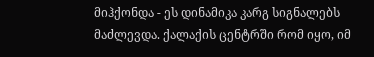მიჰქონდა - ეს დინამიკა კარგ სიგნალებს მაძლევდა. ქალაქის ცენტრში რომ იყო, იმ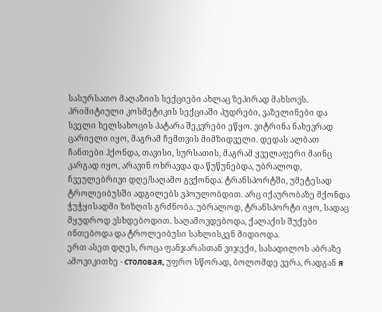სასურსათო მაღაზიის სექციები ახლაც ზეპირად მახსოვს. პრიმიტიული კოსმეტიკის სექციაში პუდრები, ვაზელინები და სველი ხელსახოცის პატარა შეკვრები ეწყო. ვიტრინა ნახევრად ცარიელი იყო, მაგრამ ჩემთვის მიმზიდველი. დედას ალბათ ჩანთები ჰქონდა, თავისი, სურსათის, მაგრამ ყველაფერი მაინც კარგად იყო, არავინ ოხრავდა და წუწუნებდა, უბრალოდ, ჩვეულებრივი დღე/საღამო გვქონდა. ტრანსპორტში, უმეტესად ტროლეიბუსში ადგილებს ვპოულობდით. არც იქაურობაზე მქონდა ჭუჭყისადმი ზიზღის გრძნობა. უბრალოდ, ტრანსპორტი იყო, სადაც მყუდროდ ვსხდებოდით. საღამოვდებოდა, ქალაქის შუქები ინთებოდა და ტროლეიბუსი სახლისკენ მიდიოდა.
ერთ ასეთ დღეს, როცა ფანჯარასთან ვიჯექი, სასადილოს აბრაზე ამოვიკითხე - столовая, უფრო სწორად, ბოლომდე ვერა, რადგან я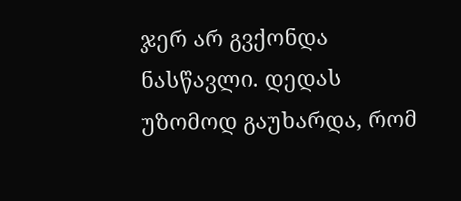ჯერ არ გვქონდა ნასწავლი. დედას უზომოდ გაუხარდა, რომ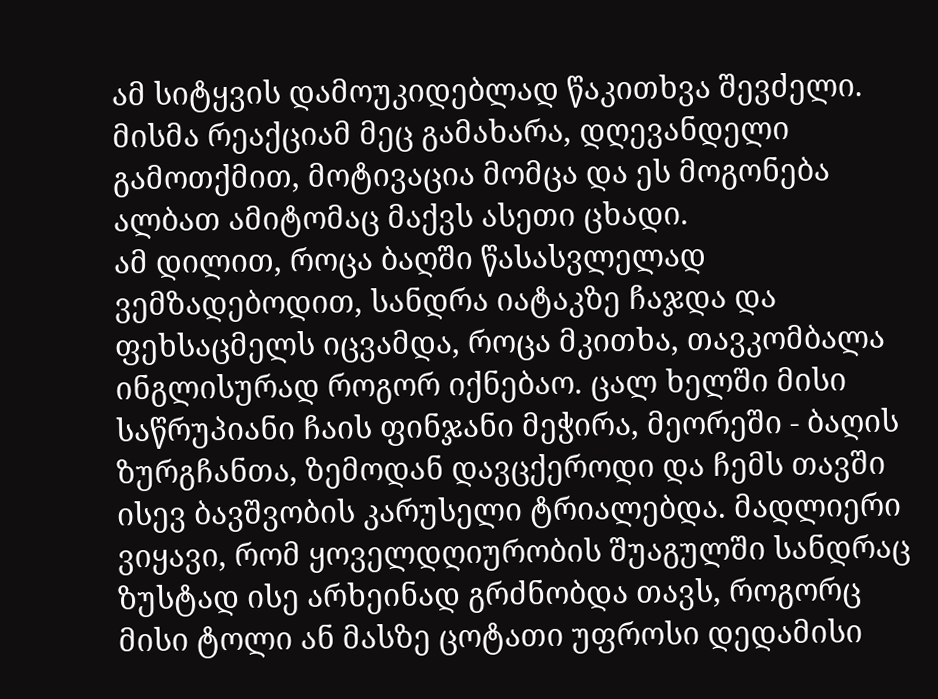ამ სიტყვის დამოუკიდებლად წაკითხვა შევძელი. მისმა რეაქციამ მეც გამახარა, დღევანდელი გამოთქმით, მოტივაცია მომცა და ეს მოგონება ალბათ ამიტომაც მაქვს ასეთი ცხადი.
ამ დილით, როცა ბაღში წასასვლელად ვემზადებოდით, სანდრა იატაკზე ჩაჯდა და ფეხსაცმელს იცვამდა, როცა მკითხა, თავკომბალა ინგლისურად როგორ იქნებაო. ცალ ხელში მისი საწრუპიანი ჩაის ფინჯანი მეჭირა, მეორეში - ბაღის ზურგჩანთა, ზემოდან დავცქეროდი და ჩემს თავში ისევ ბავშვობის კარუსელი ტრიალებდა. მადლიერი ვიყავი, რომ ყოველდღიურობის შუაგულში სანდრაც ზუსტად ისე არხეინად გრძნობდა თავს, როგორც მისი ტოლი ან მასზე ცოტათი უფროსი დედამისი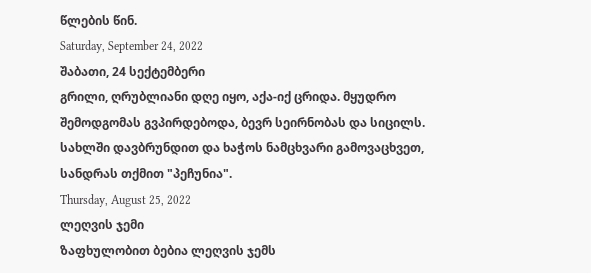წლების წინ.
Saturday, September 24, 2022
შაბათი, 24 სექტემბერი
გრილი, ღრუბლიანი დღე იყო, აქა-იქ ცრიდა. მყუდრო შემოდგომას გვპირდებოდა, ბევრ სეირნობას და სიცილს.
სახლში დავბრუნდით და ხაჭოს ნამცხვარი გამოვაცხვეთ, სანდრას თქმით "პეჩუნია".
Thursday, August 25, 2022
ლეღვის ჯემი
ზაფხულობით ბებია ლეღვის ჯემს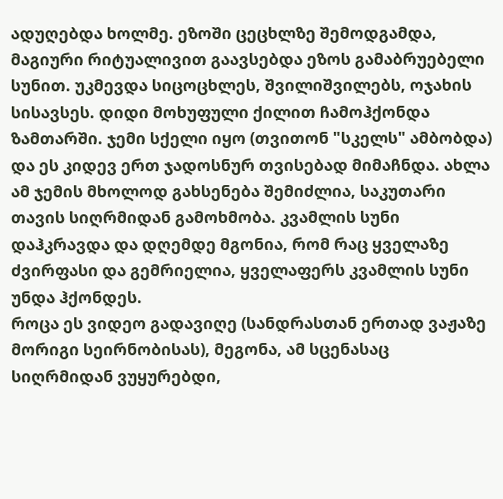ადუღებდა ხოლმე. ეზოში ცეცხლზე შემოდგამდა, მაგიური რიტუალივით გაავსებდა ეზოს გამაბრუებელი სუნით. უკმევდა სიცოცხლეს, შვილიშვილებს, ოჯახის სისავსეს. დიდი მოხუფული ქილით ჩამოჰქონდა ზამთარში. ჯემი სქელი იყო (თვითონ "სკელს" ამბობდა) და ეს კიდევ ერთ ჯადოსნურ თვისებად მიმაჩნდა. ახლა ამ ჯემის მხოლოდ გახსენება შემიძლია, საკუთარი თავის სიღრმიდან გამოხმობა. კვამლის სუნი დაჰკრავდა და დღემდე მგონია, რომ რაც ყველაზე ძვირფასი და გემრიელია, ყველაფერს კვამლის სუნი უნდა ჰქონდეს.
როცა ეს ვიდეო გადავიღე (სანდრასთან ერთად ვაჟაზე მორიგი სეირნობისას), მეგონა, ამ სცენასაც სიღრმიდან ვუყურებდი,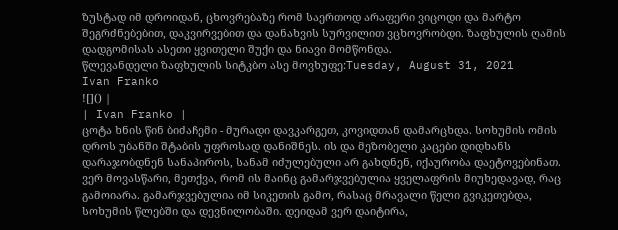ზუსტად იმ დროიდან, ცხოვრებაზე რომ საერთოდ არაფერი ვიცოდი და მარტო შეგრძნებებით, დაკვირვებით და დანახვის სურვილით ვცხოვრობდი. ზაფხულის ღამის დადგომისას ასეთი ყვითელი შუქი და ნიავი მომწონდა.
წლევანდელი ზაფხულის სიტკბო ასე მოვხუფე:Tuesday, August 31, 2021
Ivan Franko
![]() |
| Ivan Franko |
ცოტა ხნის წინ ბიძაჩემი - მურადი დავკარგეთ, კოვიდთან დამარცხდა. სოხუმის ომის დროს უბანში შტაბის უფროსად დანიშნეს. ის და მეზობელი კაცები დიდხანს დარაჯობდნენ სანაპიროს, სანამ იძულებული არ გახდნენ, იქაურობა დაეტოვებინათ. ვერ მოვასწარი, მეთქვა, რომ ის მაინც გამარჯვებულია ყველაფრის მიუხედავად, რაც გამოიარა. გამარჯვებულია იმ სიკეთის გამო, რასაც მრავალი წელი გვიკეთებდა, სოხუმის წლებში და დევნილობაში. დეიდამ ვერ დაიტირა,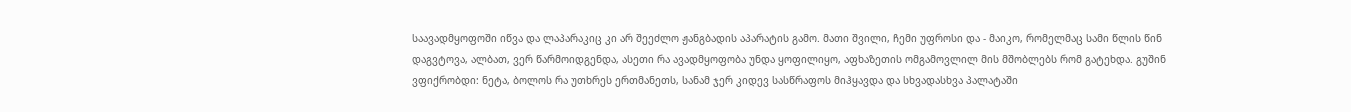საავადმყოფოში იწვა და ლაპარაკიც კი არ შეეძლო ჟანგბადის აპარატის გამო. მათი შვილი, ჩემი უფროსი და - მაიკო, რომელმაც სამი წლის წინ დაგვტოვა, ალბათ, ვერ წარმოიდგენდა, ასეთი რა ავადმყოფობა უნდა ყოფილიყო, აფხაზეთის ომგამოვლილ მის მშობლებს რომ გატეხდა. გუშინ ვფიქრობდი: ნეტა, ბოლოს რა უთხრეს ერთმანეთს, სანამ ჯერ კიდევ სასწრაფოს მიჰყავდა და სხვადასხვა პალატაში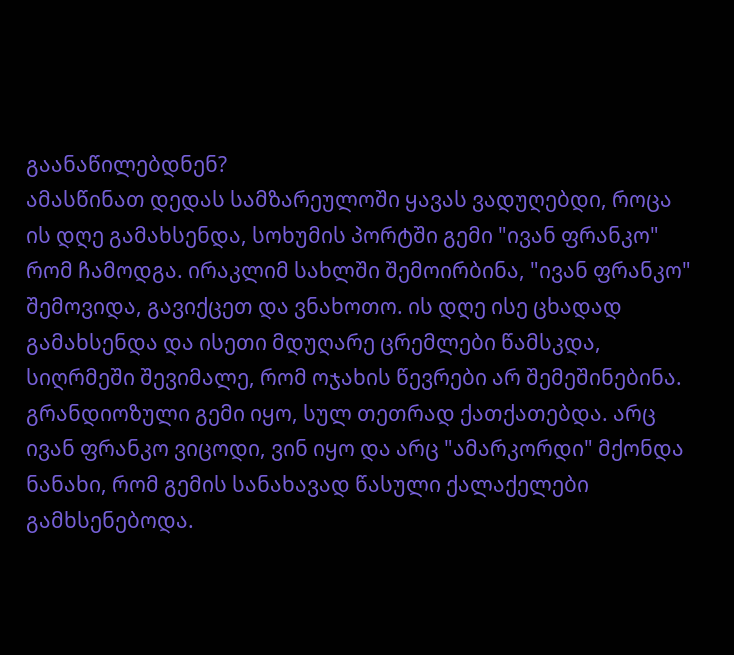გაანაწილებდნენ?
ამასწინათ დედას სამზარეულოში ყავას ვადუღებდი, როცა ის დღე გამახსენდა, სოხუმის პორტში გემი "ივან ფრანკო" რომ ჩამოდგა. ირაკლიმ სახლში შემოირბინა, "ივან ფრანკო" შემოვიდა, გავიქცეთ და ვნახოთო. ის დღე ისე ცხადად გამახსენდა და ისეთი მდუღარე ცრემლები წამსკდა, სიღრმეში შევიმალე, რომ ოჯახის წევრები არ შემეშინებინა. გრანდიოზული გემი იყო, სულ თეთრად ქათქათებდა. არც ივან ფრანკო ვიცოდი, ვინ იყო და არც "ამარკორდი" მქონდა ნანახი, რომ გემის სანახავად წასული ქალაქელები გამხსენებოდა.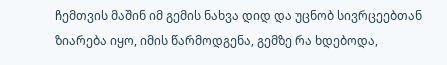ჩემთვის მაშინ იმ გემის ნახვა დიდ და უცნობ სივრცეებთან ზიარება იყო, იმის წარმოდგენა, გემზე რა ხდებოდა,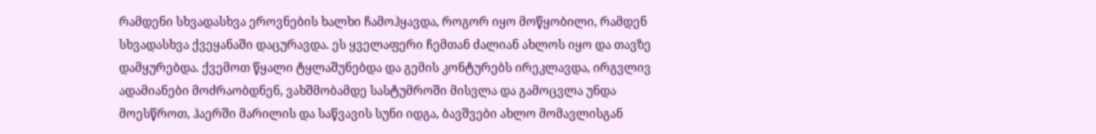რამდენი სხვადასხვა ეროვნების ხალხი ჩამოჰყავდა, როგორ იყო მოწყობილი, რამდენ სხვადასხვა ქვეყანაში დაცურავდა. ეს ყველაფერი ჩემთან ძალიან ახლოს იყო და თავზე დამყურებდა. ქვემოთ წყალი ტყლაშუნებდა და გემის კონტურებს ირეკლავდა, ირგვლივ ადამიანები მოძრაობდნენ, ვახშმობამდე სასტუმროში მისვლა და გამოცვლა უნდა მოესწროთ, ჰაერში მარილის და საწვავის სუნი იდგა, ბავშვები ახლო მომავლისგან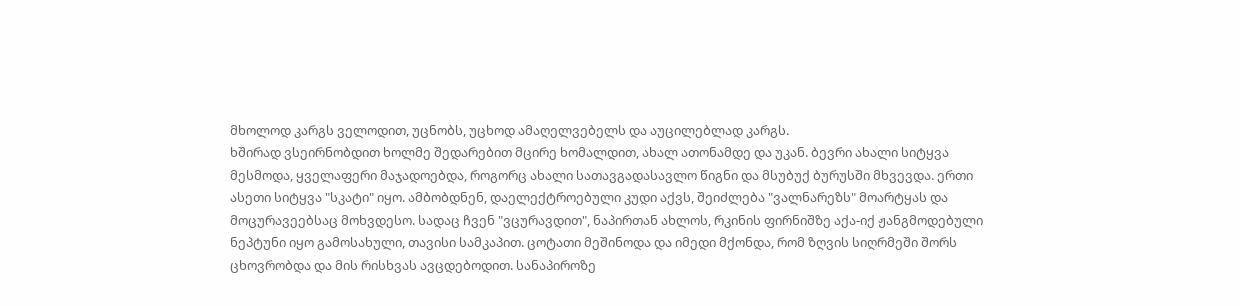მხოლოდ კარგს ველოდით, უცნობს, უცხოდ ამაღელვებელს და აუცილებლად კარგს.
ხშირად ვსეირნობდით ხოლმე შედარებით მცირე ხომალდით, ახალ ათონამდე და უკან. ბევრი ახალი სიტყვა მესმოდა, ყველაფერი მაჯადოებდა, როგორც ახალი სათავგადასავლო წიგნი და მსუბუქ ბურუსში მხვევდა. ერთი ასეთი სიტყვა "სკატი" იყო. ამბობდნენ, დაელექტროებული კუდი აქვს, შეიძლება "ვალნარეზს" მოარტყას და მოცურავეებსაც მოხვდესო. სადაც ჩვენ "ვცურავდით", ნაპირთან ახლოს, რკინის ფირნიშზე აქა-იქ ჟანგმოდებული ნეპტუნი იყო გამოსახული, თავისი სამკაპით. ცოტათი მეშინოდა და იმედი მქონდა, რომ ზღვის სიღრმეში შორს ცხოვრობდა და მის რისხვას ავცდებოდით. სანაპიროზე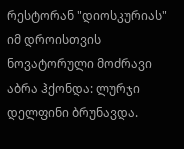რესტორან "დიოსკურიას" იმ დროისთვის ნოვატორული მოძრავი აბრა ჰქონდა: ლურჯი დელფინი ბრუნავდა.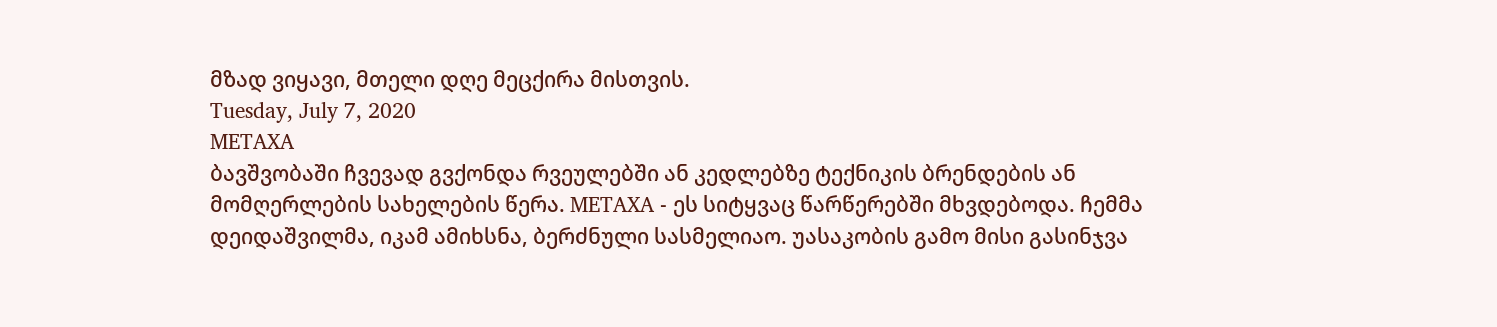მზად ვიყავი, მთელი დღე მეცქირა მისთვის.
Tuesday, July 7, 2020
METAXA
ბავშვობაში ჩვევად გვქონდა რვეულებში ან კედლებზე ტექნიკის ბრენდების ან მომღერლების სახელების წერა. METAXA - ეს სიტყვაც წარწერებში მხვდებოდა. ჩემმა დეიდაშვილმა, იკამ ამიხსნა, ბერძნული სასმელიაო. უასაკობის გამო მისი გასინჯვა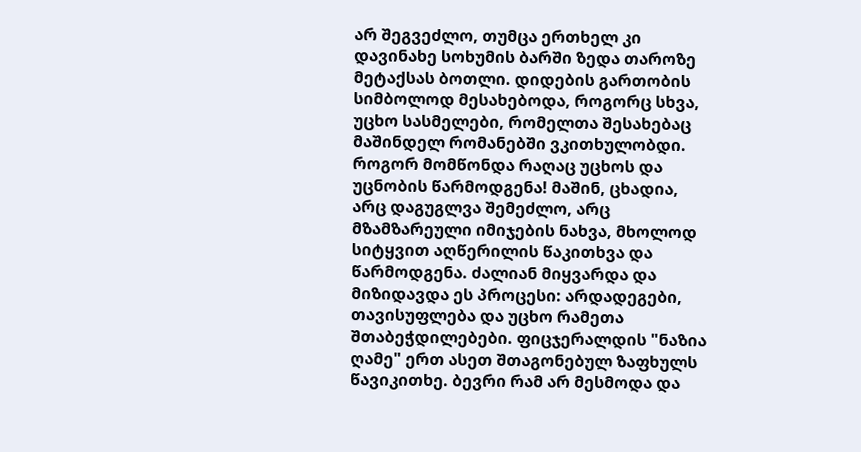არ შეგვეძლო, თუმცა ერთხელ კი დავინახე სოხუმის ბარში ზედა თაროზე მეტაქსას ბოთლი. დიდების გართობის სიმბოლოდ მესახებოდა, როგორც სხვა, უცხო სასმელები, რომელთა შესახებაც მაშინდელ რომანებში ვკითხულობდი. როგორ მომწონდა რაღაც უცხოს და უცნობის წარმოდგენა! მაშინ, ცხადია, არც დაგუგლვა შემეძლო, არც მზამზარეული იმიჯების ნახვა, მხოლოდ სიტყვით აღწერილის წაკითხვა და წარმოდგენა. ძალიან მიყვარდა და მიზიდავდა ეს პროცესი: არდადეგები, თავისუფლება და უცხო რამეთა შთაბეჭდილებები. ფიცჯერალდის "ნაზია ღამე" ერთ ასეთ შთაგონებულ ზაფხულს წავიკითხე. ბევრი რამ არ მესმოდა და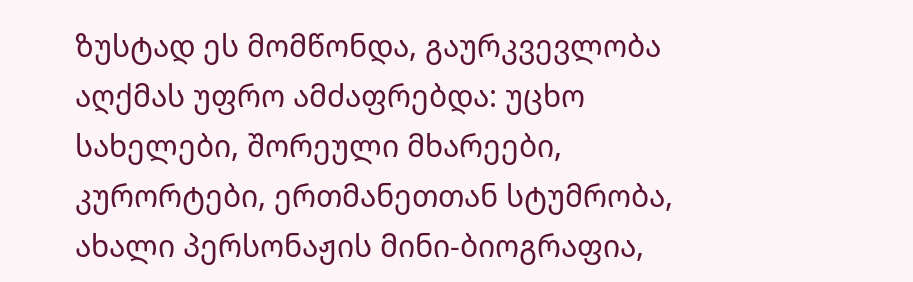ზუსტად ეს მომწონდა, გაურკვევლობა აღქმას უფრო ამძაფრებდა: უცხო სახელები, შორეული მხარეები, კურორტები, ერთმანეთთან სტუმრობა, ახალი პერსონაჟის მინი-ბიოგრაფია,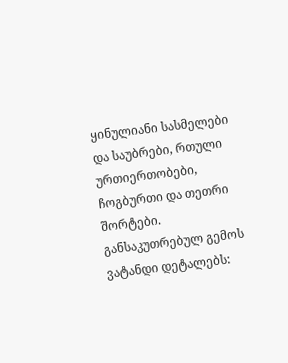ყინულიანი სასმელები და საუბრები, რთული ურთიერთობები, ჩოგბურთი და თეთრი შორტები. განსაკუთრებულ გემოს ვატანდი დეტალებს: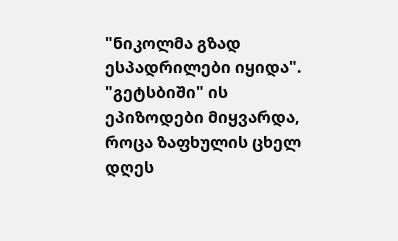"ნიკოლმა გზად ესპადრილები იყიდა". "გეტსბიში" ის ეპიზოდები მიყვარდა, როცა ზაფხულის ცხელ დღეს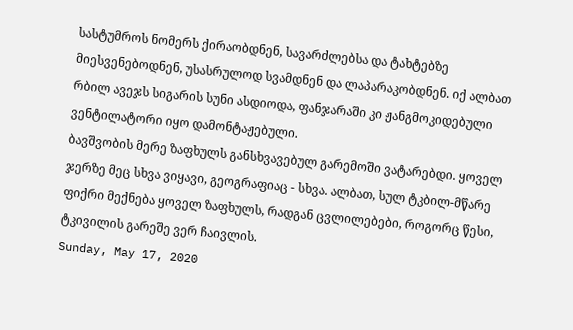სასტუმროს ნომერს ქირაობდნენ, სავარძლებსა და ტახტებზე მიესვენებოდნენ, უსასრულოდ სვამდნენ და ლაპარაკობდნენ. იქ ალბათ რბილ ავეჯს სიგარის სუნი ასდიოდა, ფანჯარაში კი ჟანგმოკიდებული ვენტილატორი იყო დამონტაჟებული.
ბავშვობის მერე ზაფხულს განსხვავებულ გარემოში ვატარებდი. ყოველ ჯერზე მეც სხვა ვიყავი, გეოგრაფიაც - სხვა. ალბათ, სულ ტკბილ-მწარე ფიქრი მექნება ყოველ ზაფხულს, რადგან ცვლილებები, როგორც წესი, ტკივილის გარეშე ვერ ჩაივლის.
Sunday, May 17, 2020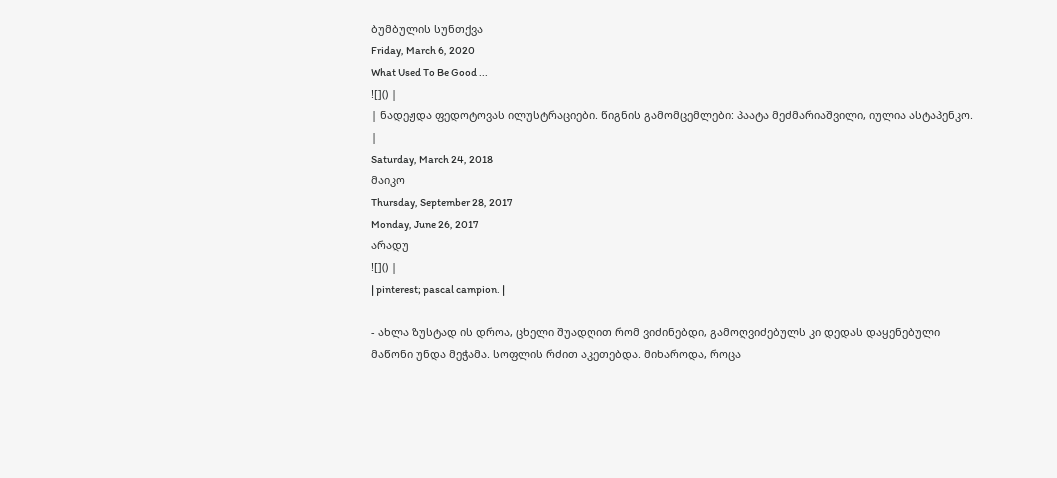ბუმბულის სუნთქვა
Friday, March 6, 2020
What Used To Be Good ...
![]() |
| ნადეჟდა ფედოტოვას ილუსტრაციები. წიგნის გამომცემლები: პაატა მეძმარიაშვილი, იულია ასტაპენკო. |
Saturday, March 24, 2018
მაიკო
Thursday, September 28, 2017
Monday, June 26, 2017
არადუ
![]() |
| pinterest; pascal campion. |

- ახლა ზუსტად ის დროა, ცხელი შუადღით რომ ვიძინებდი, გამოღვიძებულს კი დედას დაყენებული მაწონი უნდა მეჭამა. სოფლის რძით აკეთებდა. მიხაროდა, როცა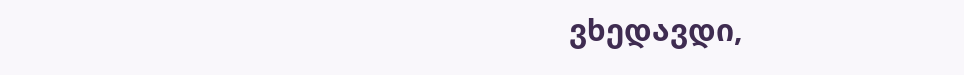ვხედავდი,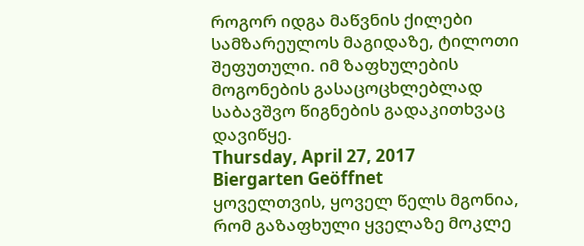როგორ იდგა მაწვნის ქილები სამზარეულოს მაგიდაზე, ტილოთი შეფუთული. იმ ზაფხულების მოგონების გასაცოცხლებლად საბავშვო წიგნების გადაკითხვაც დავიწყე.
Thursday, April 27, 2017
Biergarten Geöffnet
ყოველთვის, ყოველ წელს მგონია, რომ გაზაფხული ყველაზე მოკლე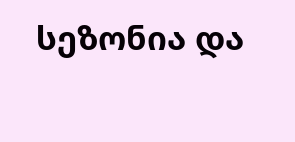სეზონია და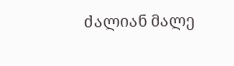ძალიან მალე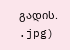გადის.
.jpg)